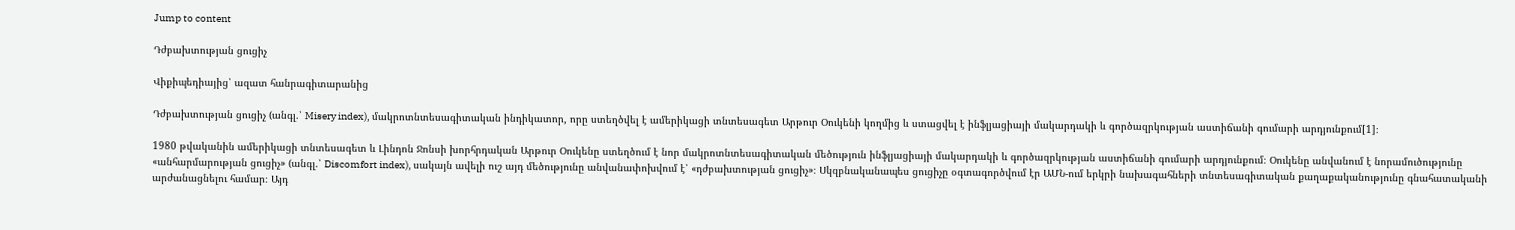Jump to content

Դժբախտության ցուցիչ

Վիքիպեդիայից՝ ազատ հանրագիտարանից

Դժբախտության ցուցիչ (անգլ.՝ Misery index), մակրոտնտեսագիտական ինդիկատոր, որը ստեղծվել է ամերիկացի տնտեսագետ Արթուր Օուկենի կողմից և ստացվել է ինֆլյացիայի մակարդակի և գործազրկության աստիճանի գումարի արդյունքում[1]։

1980 թվականին ամերիկացի տնտեսագետ և Լինդոն Ջոնսի խորհրդական Արթուր Օուկենը ստեղծում է նոր մակրոտնտեսագիտական մեծություն ինֆլյացիայի մակարդակի և գործազրկության աստիճանի գումարի արդյունքում։ Օուկենը անվանում է նորամուծությունը «անհարմարության ցուցիչ» (անգլ.՝ Discomfort index), սակայն ավելի ուշ այդ մեծությունը անվանափոխվում է՝ «դժբախտության ցուցիչ»։ Սկզբնականապես ցուցիչը օգտագործվում էր ԱՄՆ-ում երկրի նախագահների տնտեսագիտական քաղաքականությունը գնահատականի արժանացնելու համար։ Այդ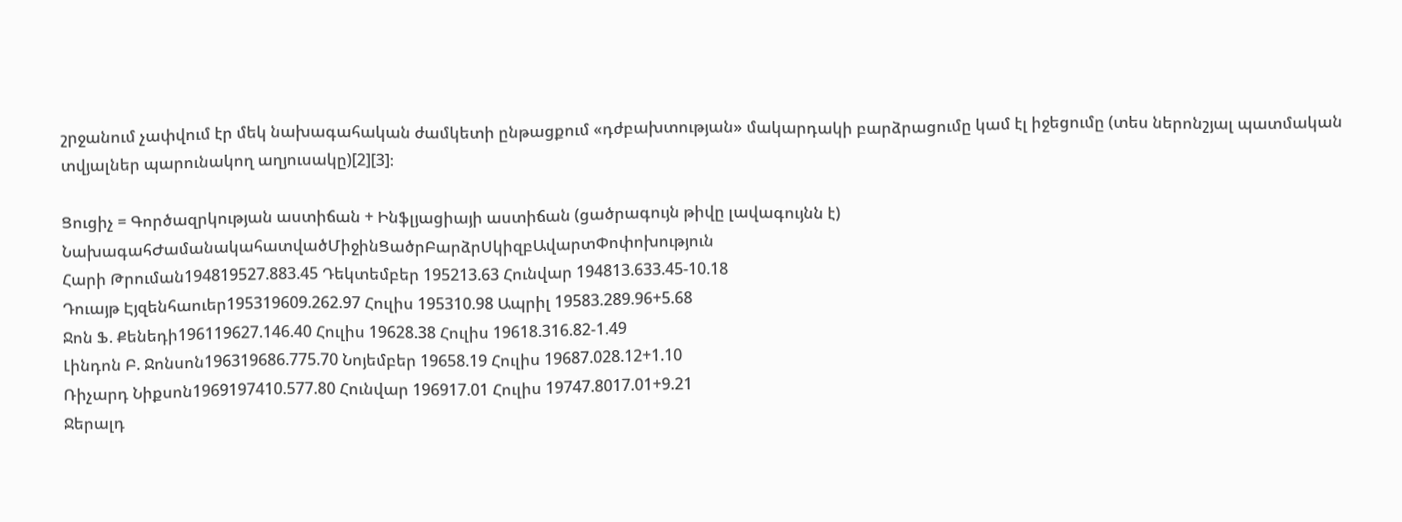շրջանում չափվում էր մեկ նախագահական ժամկետի ընթացքում «դժբախտության» մակարդակի բարձրացումը կամ էլ իջեցումը (տես ներոնշյալ պատմական տվյալներ պարունակող աղյուսակը)[2][3]։

Ցուցիչ = Գործազրկության աստիճան + Ինֆլյացիայի աստիճան (ցածրագույն թիվը լավագույնն է)
ՆախագահԺամանակահատվածՄիջինՑածրԲարձրՍկիզբԱվարտՓոփոխություն
Հարի Թրուման194819527.883.45 Դեկտեմբեր 195213.63 Հունվար 194813.633.45-10.18
Դուայթ Էյզենհաուեր195319609.262.97 Հուլիս 195310.98 Ապրիլ 19583.289.96+5.68
Ջոն Ֆ. Քենեդի196119627.146.40 Հուլիս 19628.38 Հուլիս 19618.316.82-1.49
Լինդոն Բ. Ջոնսոն196319686.775.70 Նոյեմբեր 19658.19 Հուլիս 19687.028.12+1.10
Ռիչարդ Նիքսոն1969197410.577.80 Հունվար 196917.01 Հուլիս 19747.8017.01+9.21
Ջերալդ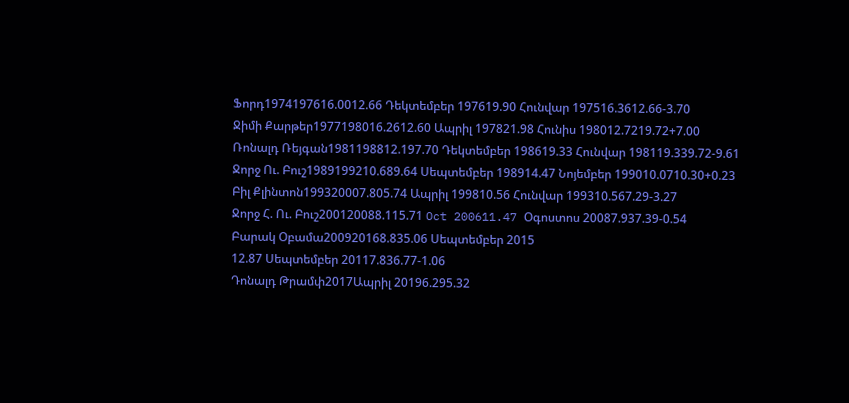Ֆորդ1974197616.0012.66 Դեկտեմբեր 197619.90 Հունվար 197516.3612.66-3.70
Ջիմի Քարթեր1977198016.2612.60 Ապրիլ 197821.98 Հունիս 198012.7219.72+7.00
Ռոնալդ Ռեյգան1981198812.197.70 Դեկտեմբեր 198619.33 Հունվար 198119.339.72-9.61
Ջորջ Ու. Բուշ1989199210.689.64 Սեպտեմբեր 198914.47 Նոյեմբեր 199010.0710.30+0.23
Բիլ Քլինտոն199320007.805.74 Ապրիլ 199810.56 Հունվար 199310.567.29-3.27
Ջորջ Հ. Ու. Բուշ200120088.115.71 Oct 200611.47 Օգոստոս 20087.937.39-0.54
Բարակ Օբամա200920168.835.06 Սեպտեմբեր 2015
12.87 Սեպտեմբեր 20117.836.77-1.06
Դոնալդ Թրամփ2017Ապրիլ 20196.295.32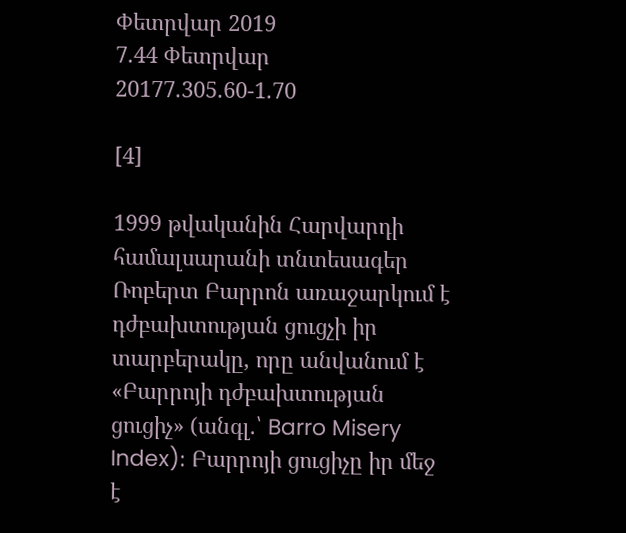Փետրվար 2019
7.44 Փետրվար 20177.305.60-1.70

[4]

1999 թվականին Հարվարդի համալսարանի տնտեսագեր Ռոբերտ Բարրոն առաջարկում է դժբախտության ցուցչի իր տարբերակը, որը անվանում է «Բարրոյի դժբախտության ցուցիչ» (անգլ.՝ Barro Misery Index)։ Բարրոյի ցուցիչը իր մեջ է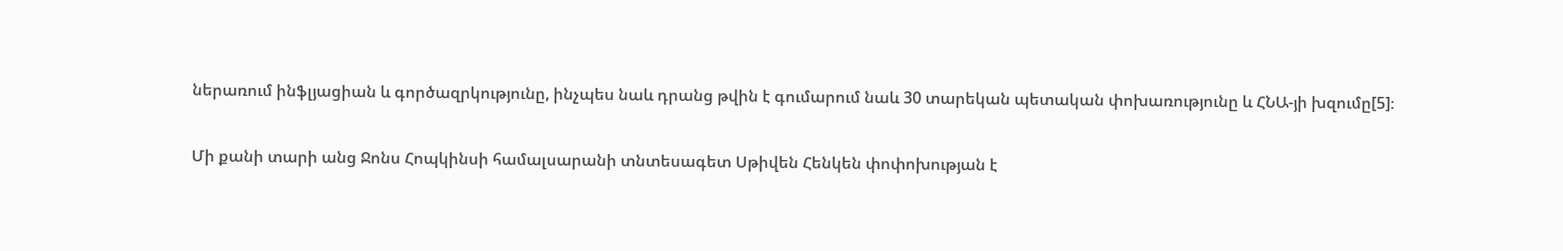ներառում ինֆլյացիան և գործազրկությունը, ինչպես նաև դրանց թվին է գումարում նաև 30 տարեկան պետական փոխառությունը և ՀՆԱ-յի խզումը[5]։

Մի քանի տարի անց Ջոնս Հոպկինսի համալսարանի տնտեսագետ Սթիվեն Հենկեն փոփոխության է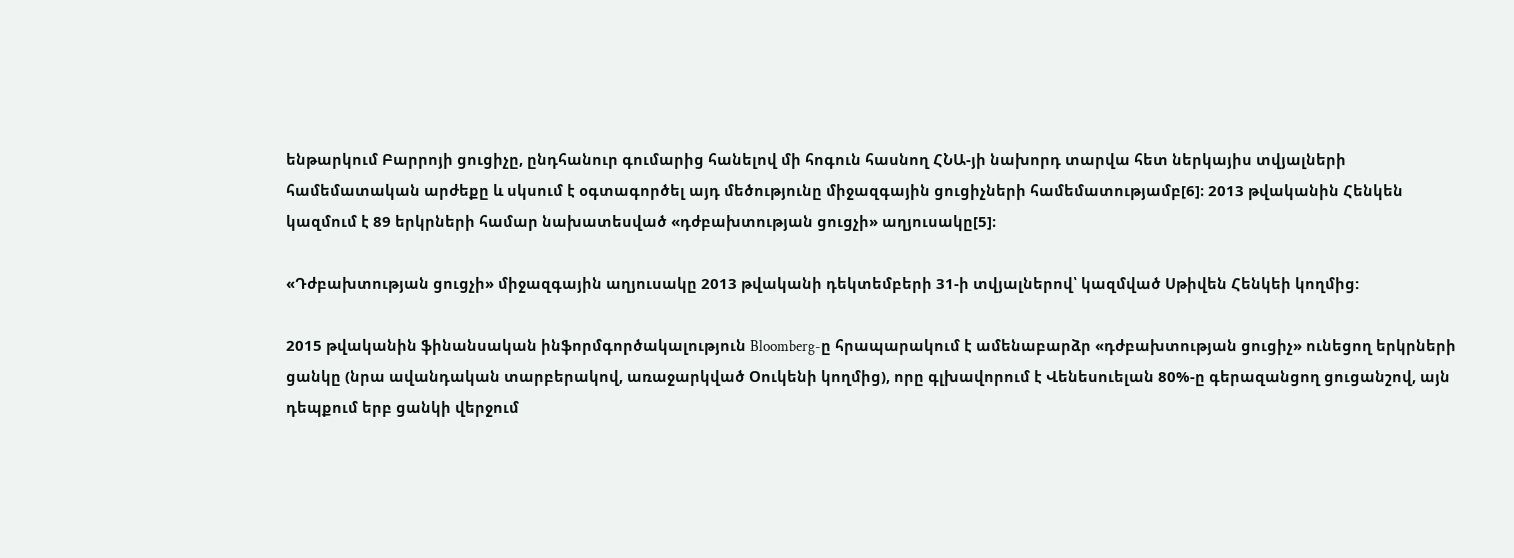ենթարկում Բարրոյի ցուցիչը, ընդհանուր գումարից հանելով մի հոգուն հասնող ՀՆԱ-յի նախորդ տարվա հետ ներկայիս տվյալների համեմատական արժեքը և սկսում է օգտագործել այդ մեծությունը միջազգային ցուցիչների համեմատությամբ[6]։ 2013 թվականին Հենկեն կազմում է 89 երկրների համար նախատեսված «դժբախտության ցուցչի» աղյուսակը[5]։

«Դժբախտության ցուցչի» միջազգային աղյուսակը 2013 թվականի դեկտեմբերի 31-ի տվյալներով՝ կազմված Սթիվեն Հենկեի կողմից:

2015 թվականին ֆինանսական ինֆորմգործակալություն Bloomberg-ը հրապարակում է ամենաբարձր «դժբախտության ցուցիչ» ունեցող երկրների ցանկը (նրա ավանդական տարբերակով, առաջարկված Օուկենի կողմից), որը գլխավորում է Վենեսուելան 80%-ը գերազանցող ցուցանշով, այն դեպքում երբ ցանկի վերջում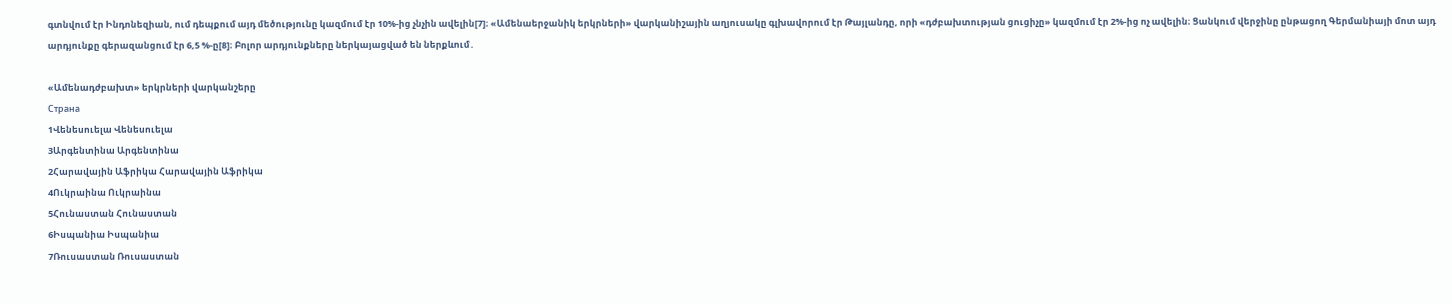գտնվում էր Ինդոնեզիան, ում դեպքում այդ մեծությունը կազմում էր 10%-ից չնչին ավելին[7]։ «Ամենաերջանիկ երկրների» վարկանիշային աղյուսակը գլխավորում էր Թայլանդը, որի «դժբախտության ցուցիչը» կազմում էր 2%-ից ոչ ավելին։ Ցանկում վերջինը ընթացող Գերմանիայի մոտ այդ արդյունքը գերազանցում էր 6,5 %-ը[8]։ Բոլոր արդյունքները ներկայացված են ներքևում․

«Ամենադժբախտ» երկրների վարկանշերը
Страна
1Վենեսուելա Վենեսուելա
3Արգենտինա Արգենտինա
2Հարավային Աֆրիկա Հարավային Աֆրիկա
4Ուկրաինա Ուկրաինա
5Հունաստան Հունաստան
6Իսպանիա Իսպանիա
7Ռուսաստան Ռուսաստան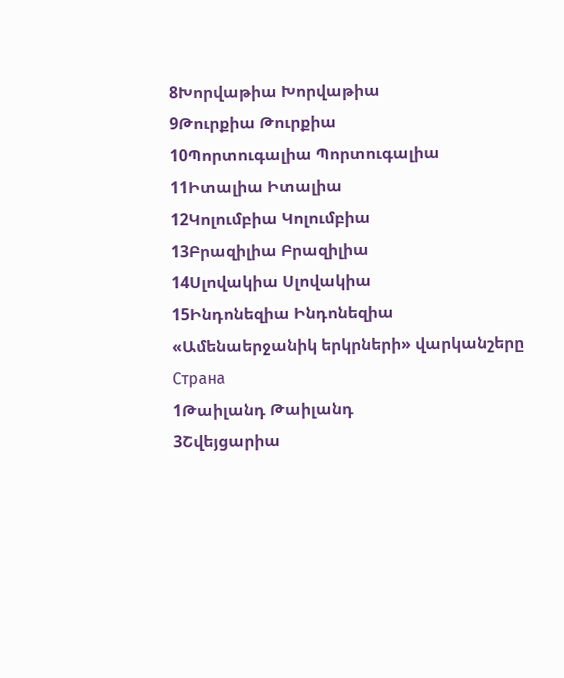8Խորվաթիա Խորվաթիա
9Թուրքիա Թուրքիա
10Պորտուգալիա Պորտուգալիա
11Իտալիա Իտալիա
12Կոլումբիա Կոլումբիա
13Բրազիլիա Բրազիլիա
14Սլովակիա Սլովակիա
15Ինդոնեզիա Ինդոնեզիա
«Ամենաերջանիկ երկրների» վարկանշերը
Страна
1Թաիլանդ Թաիլանդ
3Շվեյցարիա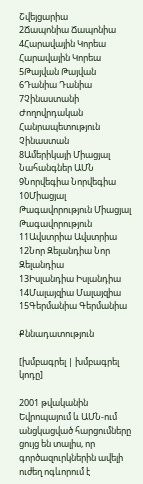Շվեյցարիա
2Ճապոնիա Ճապոնիա
4Հարավային Կորեա Հարավային Կորեա
5Թայվան Թայվան
6Դանիա Դանիա
7Չինաստանի Ժողովրդական Հանրապետություն Չինաստան
8Ամերիկայի Միացյալ Նահանգներ ԱՄՆ
9Նորվեգիա Նորվեգիա
10Միացյալ Թագավորություն Միացյալ Թագավորություն
11Ավստրիա Ավստրիա
12Նոր Զելանդիա Նոր Զելանդիա
13Իսլանդիա Իսլանդիա
14Մալայզիա Մալայզիա
15Գերմանիա Գերմանիա

Քննադատություն

[խմբագրել | խմբագրել կոդը]

2001 թվականին Եվրոպայում և ԱՄՆ-ում անցկացված հարցումները ցույց են տալիս, որ գործազուրկներին ավելի ուժեղ ոգևորում է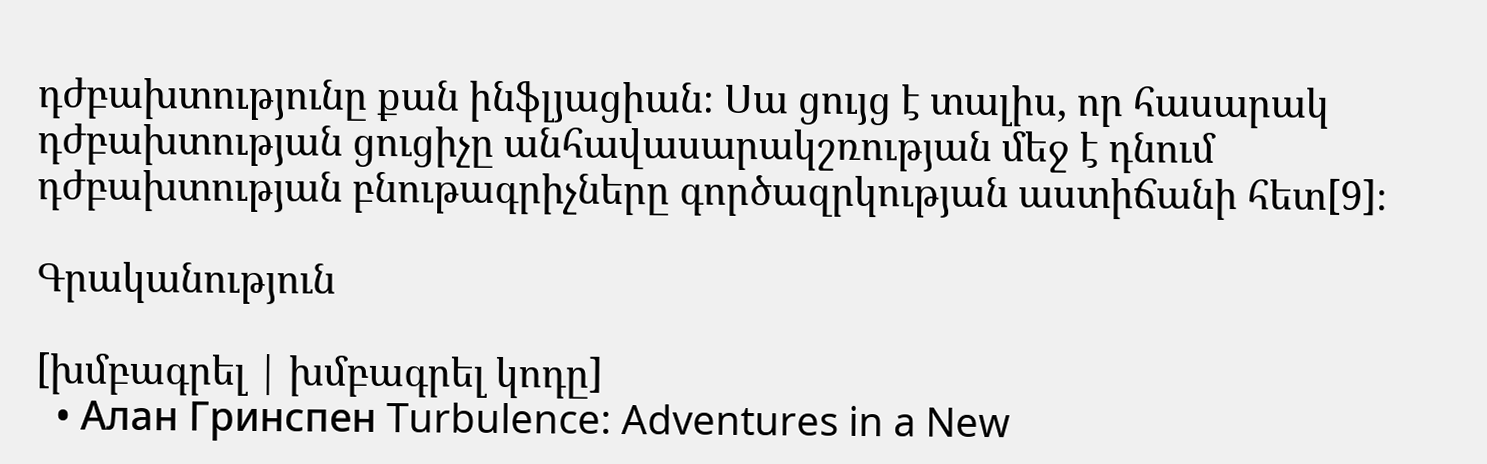դժբախտությունը քան ինֆլյացիան։ Սա ցույց է տալիս, որ հասարակ դժբախտության ցուցիչը անհավասարակշռության մեջ է դնում դժբախտության բնութագրիչները գործազրկության աստիճանի հետ[9]։

Գրականություն

[խմբագրել | խմբագրել կոդը]
  • Алан Гринспен Turbulence: Adventures in a New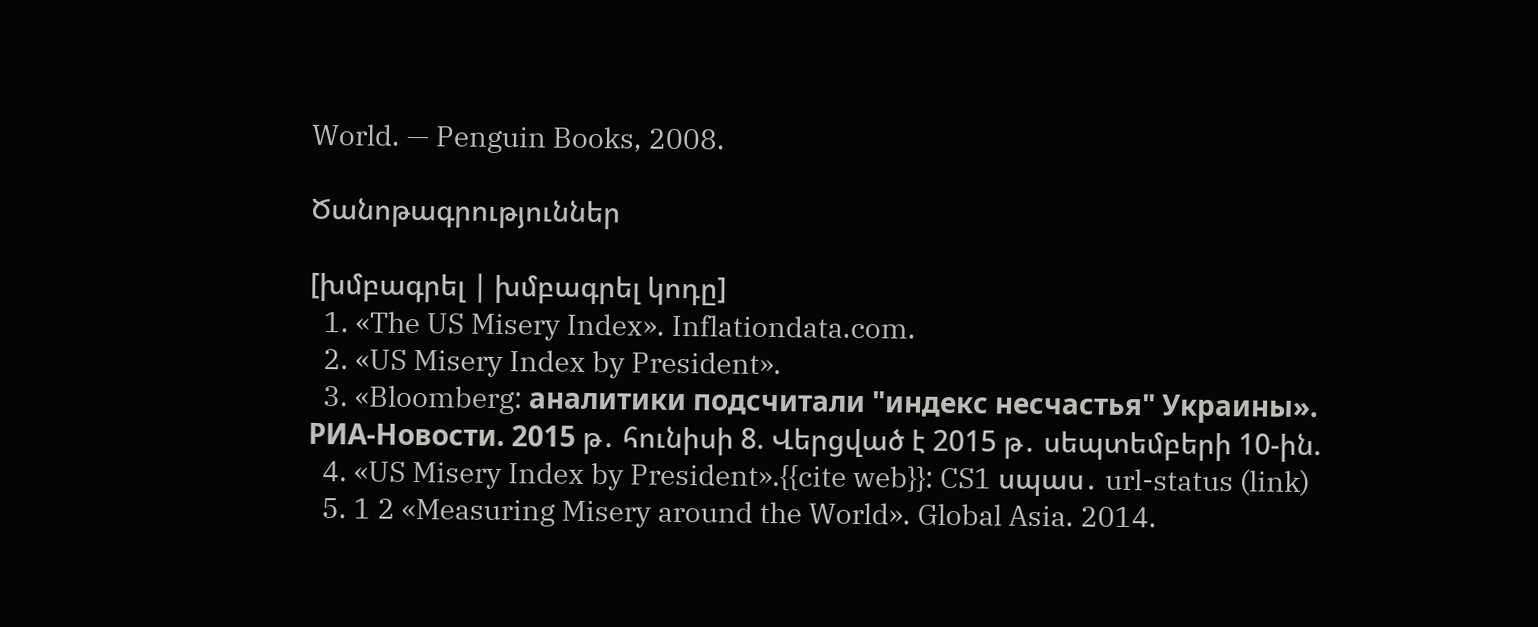World. — Penguin Books, 2008.

Ծանոթագրություններ

[խմբագրել | խմբագրել կոդը]
  1. «The US Misery Index». Inflationdata.com.
  2. «US Misery Index by President».
  3. «Bloomberg: аналитики подсчитали "индекс несчастья" Украины». РИА-Новости. 2015 թ․ հունիսի 8. Վերցված է 2015 թ․ սեպտեմբերի 10-ին.
  4. «US Misery Index by President».{{cite web}}: CS1 սպաս․ url-status (link)
  5. 1 2 «Measuring Misery around the World». Global Asia. 2014.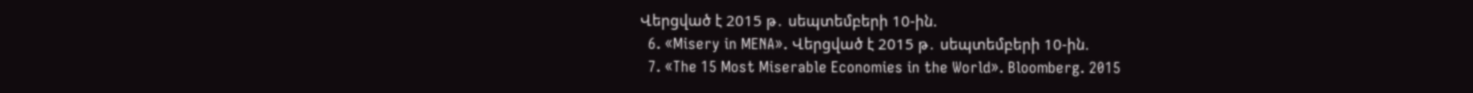Վերցված է 2015 թ․ սեպտեմբերի 10-ին.
  6. «Misery in MENA». Վերցված է 2015 թ․ սեպտեմբերի 10-ին.
  7. «The 15 Most Miserable Economies in the World». Bloomberg. 2015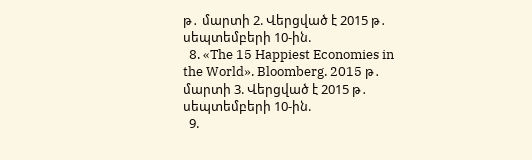թ․ մարտի 2. Վերցված է 2015 թ․ սեպտեմբերի 10-ին.
  8. «The 15 Happiest Economies in the World». Bloomberg. 2015 թ․ մարտի 3. Վերցված է 2015 թ․ սեպտեմբերի 10-ին.
  9.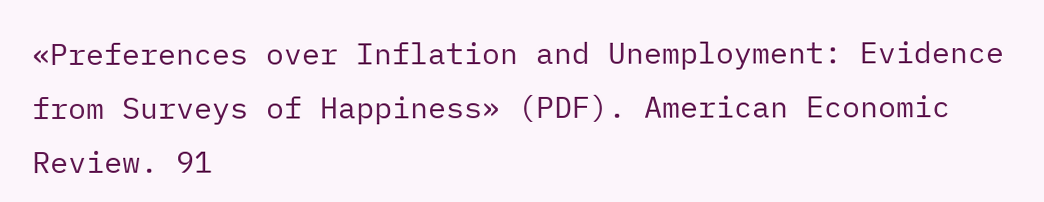«Preferences over Inflation and Unemployment: Evidence from Surveys of Happiness» (PDF). American Economic Review. 91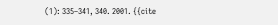(1): 335–341, 340. 2001. {{cite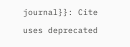journal}}: Cite uses deprecated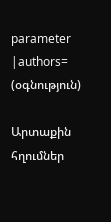parameter |authors= (օգնություն)

Արտաքին հղումներ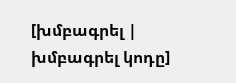[խմբագրել | խմբագրել կոդը]